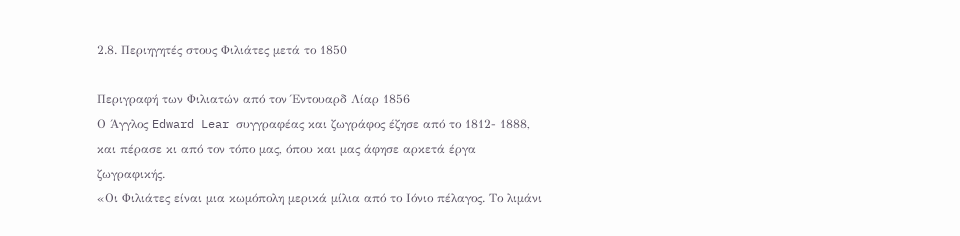2.8. Περιηγητές στους Φιλιάτες μετά το 1850

Περιγραφή των Φιλιατών από τον Έντουαρδ Λίαρ 1856
Ο Άγγλος Edward Lear συγγραφέας και ζωγράφος έζησε από το 1812- 1888, και πέρασε κι από τον τόπο μας, όπου και μας άφησε αρκετά έργα ζωγραφικής.
«Οι Φιλιάτες είναι μια κωμόπολη μερικά μίλια από το Ιόνιο πέλαγος. Το λιμάνι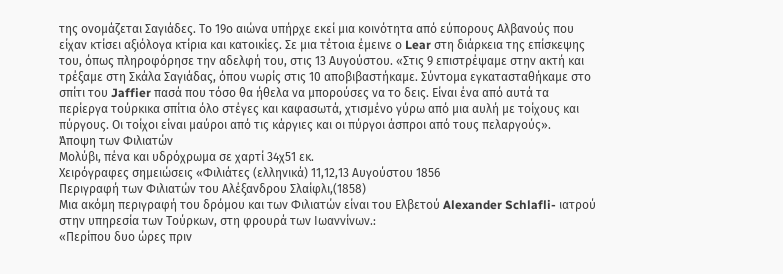της ονομάζεται Σαγιάδες. Το 19ο αιώνα υπήρχε εκεί μια κοινότητα από εύπορους Αλβανούς που είχαν κτίσει αξιόλογα κτίρια και κατοικίες. Σε μια τέτοια έμεινε ο Lear στη διάρκεια της επίσκεψης του, όπως πληροφόρησε την αδελφή του, στις 13 Αυγούστου. «Στις 9 επιστρέψαμε στην ακτή και τρέξαμε στη Σκάλα Σαγιάδας, όπου νωρίς στις 10 αποβιβαστήκαμε. Σύντομα εγκατασταθήκαμε στο σπίτι του Jaffier πασά που τόσο θα ήθελα να μπορούσες να το δεις. Είναι ένα από αυτά τα περίεργα τούρκικα σπίτια όλο στέγες και καφασωτά, χτισμένο γύρω από μια αυλή με τοίχους και πύργους. Οι τοίχοι είναι μαύροι από τις κάργιες και οι πύργοι άσπροι από τους πελαργούς».
Άποψη των Φιλιατών
Μολύβι, πένα και υδρόχρωμα σε χαρτί 34χ51 εκ.
Χειρόγραφες σημειώσεις «Φιλιάτες (ελληνικά) 11,12,13 Αυγούστου 1856
Περιγραφή των Φιλιατών του Αλέξανδρου Σλαίφλι,(1858)
Μια ακόμη περιγραφή του δρόμου και των Φιλιατών είναι του Ελβετού Alexander Schlafli- ιατρού στην υπηρεσία των Τούρκων, στη φρουρά των Ιωαννίνων.:
«Περίπου δυο ώρες πριν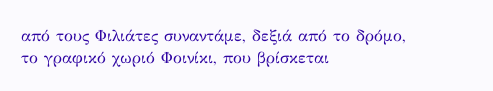από τους Φιλιάτες συναντάμε, δεξιά από το δρόμο, το γραφικό χωριό Φοινίκι, που βρίσκεται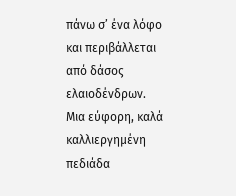πάνω σ’ ένα λόφο και περιβάλλεται από δάσος ελαιοδένδρων. Μια εύφορη, καλά καλλιεργημένη πεδιάδα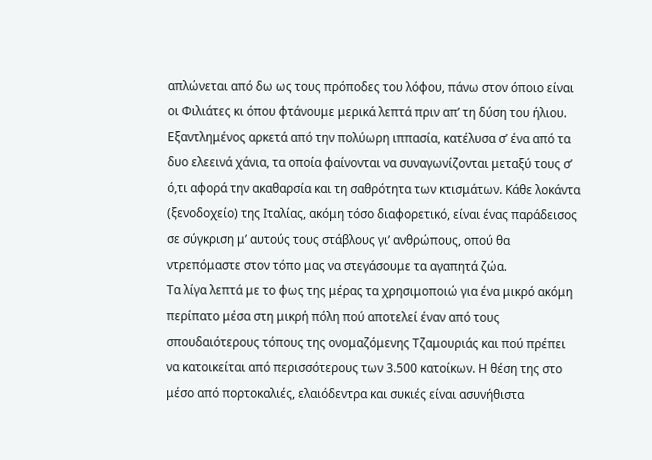απλώνεται από δω ως τους πρόποδες του λόφου, πάνω στον όποιο είναι οι Φιλιάτες κι όπου φτάνουμε μερικά λεπτά πριν απ’ τη δύση του ήλιου.
Εξαντλημένος αρκετά από την πολύωρη ιππασία, κατέλυσα σ’ ένα από τα δυο ελεεινά χάνια, τα οποία φαίνονται να συναγωνίζονται μεταξύ τους σ’ ό,τι αφορά την ακαθαρσία και τη σαθρότητα των κτισμάτων. Κάθε λοκάντα (ξενοδοχείο) της Ιταλίας, ακόμη τόσο διαφορετικό, είναι ένας παράδεισος σε σύγκριση μ’ αυτούς τους στάβλους γι’ ανθρώπους, οπού θα ντρεπόμαστε στον τόπο μας να στεγάσουμε τα αγαπητά ζώα.
Τα λίγα λεπτά με το φως της μέρας τα χρησιμοποιώ για ένα μικρό ακόμη περίπατο μέσα στη μικρή πόλη πού αποτελεί έναν από τους σπουδαιότερους τόπους της ονομαζόμενης Τζαμουριάς και πού πρέπει να κατοικείται από περισσότερους των 3.500 κατοίκων. Η θέση της στο μέσο από πορτοκαλιές, ελαιόδεντρα και συκιές είναι ασυνήθιστα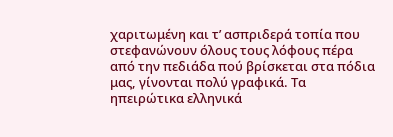χαριτωμένη και τ’ ασπριδερά τοπία που στεφανώνουν όλους τους λόφους πέρα από την πεδιάδα πού βρίσκεται στα πόδια μας, γίνονται πολύ γραφικά. Τα ηπειρώτικα ελληνικά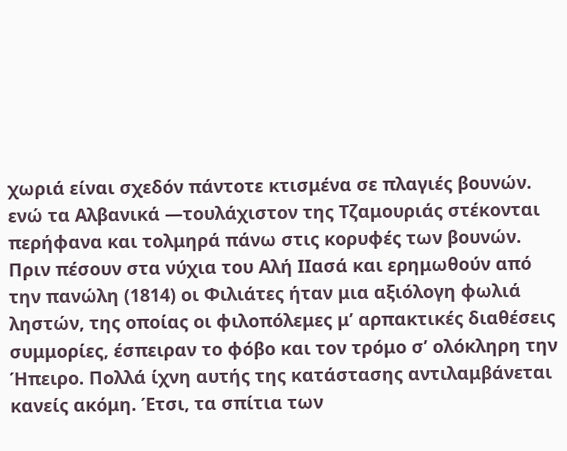χωριά είναι σχεδόν πάντοτε κτισμένα σε πλαγιές βουνών. ενώ τα Αλβανικά —τουλάχιστον της Τζαμουριάς στέκονται περήφανα και τολμηρά πάνω στις κορυφές των βουνών.
Πριν πέσουν στα νύχια του Αλή ΙΙασά και ερημωθούν από την πανώλη (1814) οι Φιλιάτες ήταν μια αξιόλογη φωλιά ληστών, της οποίας οι φιλοπόλεμες μ’ αρπακτικές διαθέσεις συμμορίες, έσπειραν το φόβο και τον τρόμο σ’ ολόκληρη την Ήπειρο. Πολλά ίχνη αυτής της κατάστασης αντιλαμβάνεται κανείς ακόμη. Έτσι, τα σπίτια των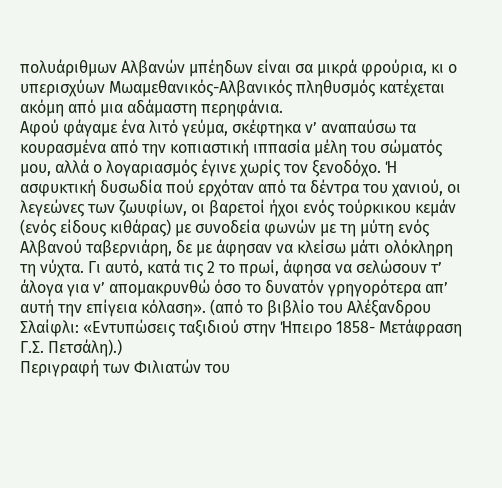πολυάριθμων Αλβανών μπέηδων είναι σα μικρά φρούρια, κι ο υπερισχύων Μωαμεθανικός-Αλβανικός πληθυσμός κατέχεται ακόμη από μια αδάμαστη περηφάνια.
Αφού φάγαμε ένα λιτό γεύμα, σκέφτηκα ν’ αναπαύσω τα κουρασμένα από την κοπιαστική ιππασία μέλη του σώματός μου, αλλά ο λογαριασμός έγινε χωρίς τον ξενοδόχο. Ή ασφυκτική δυσωδία πού ερχόταν από τα δέντρα του χανιού, οι λεγεώνες των ζωυφίων, οι βαρετοί ήχοι ενός τούρκικου κεμάν (ενός είδους κιθάρας) με συνοδεία φωνών με τη μύτη ενός Αλβανού ταβερνιάρη, δε με άφησαν να κλείσω μάτι ολόκληρη τη νύχτα. Γι αυτό, κατά τις 2 το πρωί, άφησα να σελώσουν τ’ άλογα για ν’ απομακρυνθώ όσο το δυνατόν γρηγορότερα απ’ αυτή την επίγεια κόλαση». (από το βιβλίο του Αλέξανδρου Σλαίφλι: «Εντυπώσεις ταξιδιού στην Ήπειρο 1858- Μετάφραση Γ.Σ. Πετσάλη).)
Περιγραφή των Φιλιατών του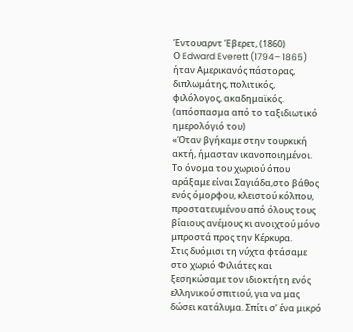Έντουαρντ Έβερετ, (1860)
Ο Edward Everett (1794– 1865) ήταν Αμερικανός πάστορας, διπλωμάτης, πολιτικός, φιλόλογος, ακαδημαϊκός. (απόσπασμα από το ταξιδιωτικό ημερολόγιό του)
«Όταν βγήκαμε στην τουρκική ακτή, ήμασταν ικανοποιημένοι. Το όνομα του χωριού όπου αράξαμε είναι Σαγιάδα,στο βάθος ενός όμορφου, κλειστού κόλπου, προστατευμένου από όλους τους βίαιους ανέμους κι ανοιχτού μόνο μπροστά προς την Κέρκυρα.
Στις δυόμισι τη νύχτα φτάσαμε στο χωριό Φιλιάτες και ξεσηκώσαμε τον ιδιοκτήτη ενός ελληνικού σπιτιού, για να μας δώσει κατάλυμα. Σπίτι σ’ ένα μικρό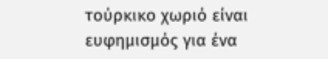τούρκικο χωριό είναι ευφημισμός για ένα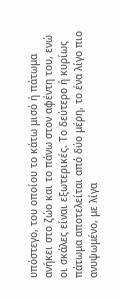υπόστεγο, του οποίου το κάτω μισό ή πάτωμα ανήκει στο ζώο και το πάνω στον αφέντη του, ενώ οι σκάλες είναι εξωτερικές. Το δεύτερο ή κυρίως πάτωμα αποτελείται από δύο μέρη, το ένα λίγο πιο ανυψωμένο, με λίγα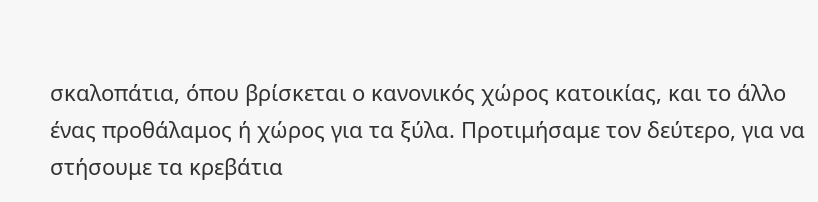σκαλοπάτια, όπου βρίσκεται ο κανονικός χώρος κατοικίας, και το άλλο ένας προθάλαμος ή χώρος για τα ξύλα. Προτιμήσαμε τον δεύτερο, για να στήσουμε τα κρεβάτια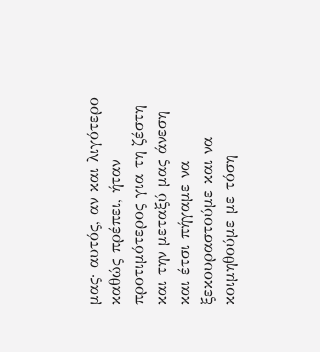μας· αυτός, αν και λιγότερο καθώς πρέπει, ήταν προτιμότερος για τη ζέστη και την μεταξύ μας άνεση και έτσι πήγαμε να ξεκουραστούμε και να κοιμηθούμε με τόση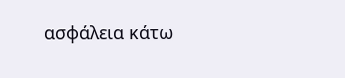ασφάλεια κάτω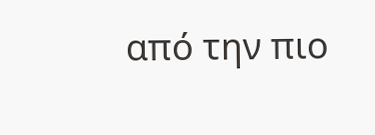από την πιο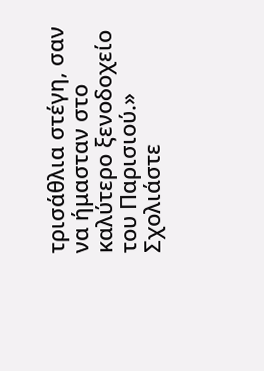τρισάθλια στέγη, σαν να ήμασταν στο καλύτερο ξενοδοχείο του Παρισιού.»
Σχολιάστε